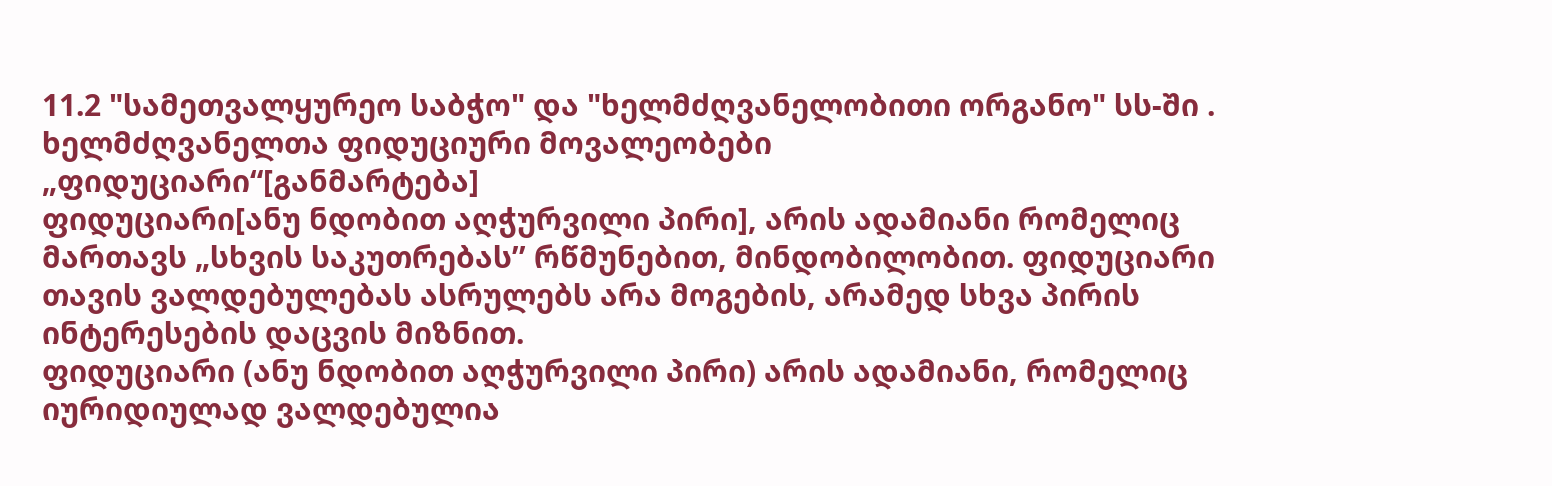11.2 "სამეთვალყურეო საბჭო" და "ხელმძღვანელობითი ორგანო" სს-ში . ხელმძღვანელთა ფიდუციური მოვალეობები
„ფიდუციარი“[განმარტება]
ფიდუციარი[ანუ ნდობით აღჭურვილი პირი], არის ადამიანი რომელიც მართავს „სხვის საკუთრებას’’ რწმუნებით, მინდობილობით. ფიდუციარი თავის ვალდებულებას ასრულებს არა მოგების, არამედ სხვა პირის ინტერესების დაცვის მიზნით.
ფიდუციარი (ანუ ნდობით აღჭურვილი პირი) არის ადამიანი, რომელიც იურიდიულად ვალდებულია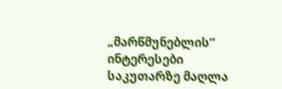„მარწმუნებლის’’ ინტერესები საკუთარზე მაღლა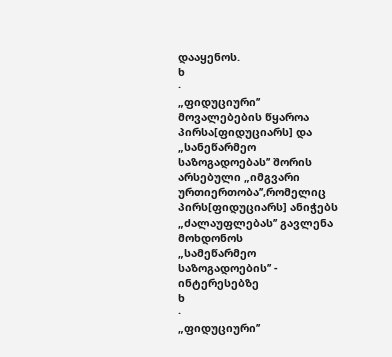დააყენოს.
ხ
·
„ფიდუციური’’ მოვალებების წყაროა პირსა[ფიდუციარს] და „სანეწარმეო
საზოგადოებას’’ შორის არსებული „იმგვარი ურთიერთობა’’,რომელიც პირს[ფიდუციარს] ანიჭებს „ძალაუფლებას’’ გავლენა მოხდონოს
„სამეწარმეო საზოგადოების’’ - ინტერესებზე
ხ
·
„ფიდუციური’’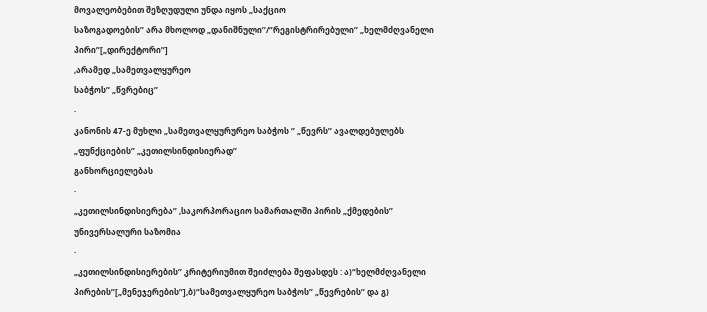მოვალეობებით შეზღუდული უნდა იყოს „საქციო
საზოგადოების’’ არა მხოლოდ „დანიშნული’’/“რეგისტრირებული’’ „ხელმძღვანელი პირი’’[„დირექტორი’’]
,არამედ „სამეთვალყურეო
საბჭოს’’ „წვრებიც’’
·
კანონის 47-ე მუხლი „სამეთვალყურურეო საბჭოს ‘’ „წევრს’’ ავალდებულებს
„ფუნქციების’’ „კეთილსინდისიერად’’
განხორციელებას
·
„კეთილსინდისიერება’’ ,საკორპორაციო სამართალში პირის „ქმედების’’
უნივერსალური საზომია
·
„კეთილსინდისიერების’’ კრიტერიუმით შეიძლება შეფასდეს : ა)“ხელმძღვანელი
პირების’’[„მენეჯერების’’],ბ)“სამეთვალყურეო საბჭოს’’ „წევრების’’ და გ)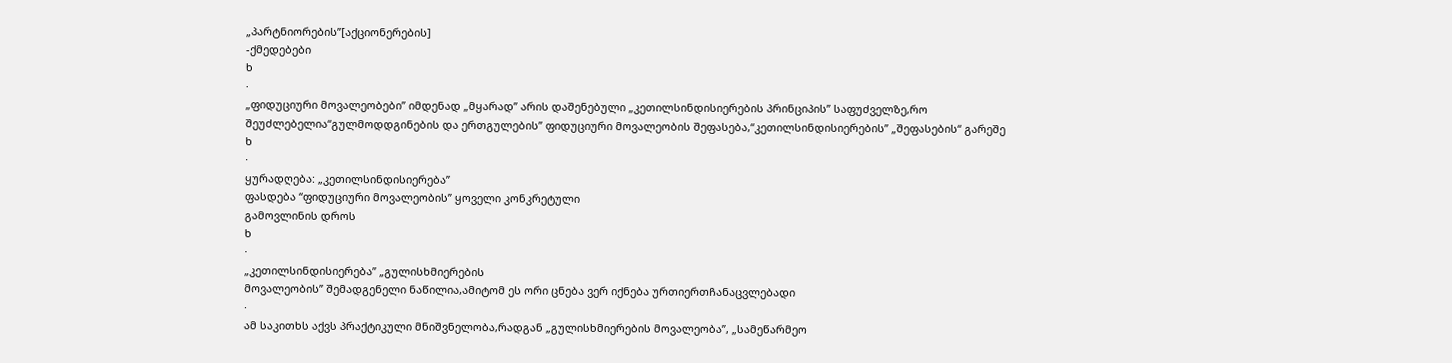„პარტნიორების’’[აქციონერების]
-ქმედებები
ხ
·
„ფიდუციური მოვალეობები’’ იმდენად „მყარად’’ არის დაშენებული „კეთილსინდისიერების პრინციპის’’ საფუძველზე,რო
შეუძლებელია“გულმოდდგინების და ერთგულების’’ ფიდუციური მოვალეობის შეფასება,“კეთილსინდისიერების’’ „შეფასების“ გარეშე
ხ
·
ყურადღება: „კეთილსინდისიერება’’
ფასდება “ფიდუციური მოვალეობის’’ ყოველი კონკრეტული
გამოვლინის დროს
ხ
·
„კეთილსინდისიერება’’ „გულისხმიერების
მოვალეობის’’ შემადგენელი ნაწილია,ამიტომ ეს ორი ცნება ვერ იქნება ურთიერთჩანაცვლებადი
·
ამ საკითხს აქვს პრაქტიკული მნიშვნელობა,რადგან „გულისხმიერების მოვალეობა’’, „სამეწარმეო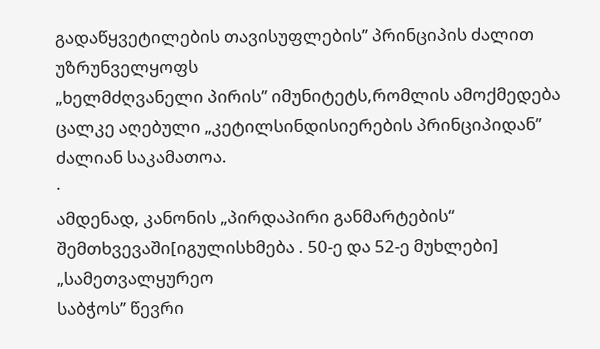გადაწყვეტილების თავისუფლების’’ პრინციპის ძალით უზრუნველყოფს
„ხელმძღვანელი პირის’’ იმუნიტეტს,რომლის ამოქმედება ცალკე აღებული „კეტილსინდისიერების პრინციპიდან’’
ძალიან საკამათოა.
·
ამდენად, კანონის „პირდაპირი განმარტების“
შემთხვევაში[იგულისხმება . 50-ე და 52-ე მუხლები] „სამეთვალყურეო
საბჭოს’’ წევრი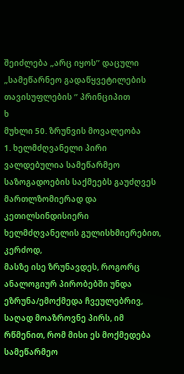შეიძლება „არც იყოს’’ დაცული „სამეწარნეო გადაწყვეტილების თავისუფლების ‘’ პრინციპით
ხ
მუხლი 50. ზრუნვის მოვალეობა
1. ხელმძღვანელი პირი ვალდებულია სამეწარმეო საზოგადოების საქმეებს გაუძღვეს მართლზომიერად და კეთილსინდისიერი ხელმძღვანელის გულისხმიერებით, კერძოდ,
მასზე ისე ზრუნავდეს, როგორც ანალოგიურ პირობებში უნდა ეზრუნა/ემოქმედა ჩვეულებრივ, საღად მოაზროვნე პირს, იმ რწმენით, რომ მისი ეს მოქმედება სამეწარმეო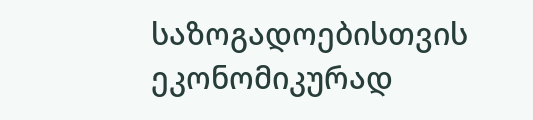საზოგადოებისთვის ეკონომიკურად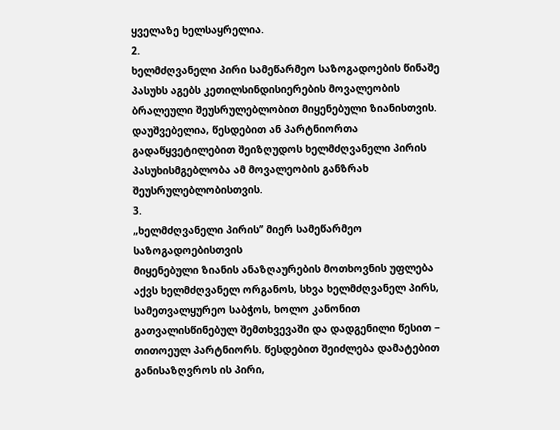ყველაზე ხელსაყრელია.
2.
ხელმძღვანელი პირი სამეწარმეო საზოგადოების წინაშე პასუხს აგებს კეთილსინდისიერების მოვალეობის ბრალეული შეუსრულებლობით მიყენებული ზიანისთვის. დაუშვებელია, წესდებით ან პარტნიორთა გადაწყვეტილებით შეიზღუდოს ხელმძღვანელი პირის პასუხისმგებლობა ამ მოვალეობის განზრახ შეუსრულებლობისთვის.
3.
„ხელმძღვანელი პირის’’ მიერ სამეწარმეო
საზოგადოებისთვის
მიყენებული ზიანის ანაზღაურების მოთხოვნის უფლება აქვს ხელმძღვანელ ორგანოს, სხვა ხელმძღვანელ პირს, სამეთვალყურეო საბჭოს, ხოლო კანონით გათვალისწინებულ შემთხვევაში და დადგენილი წესით − თითოეულ პარტნიორს. წესდებით შეიძლება დამატებით განისაზღვროს ის პირი,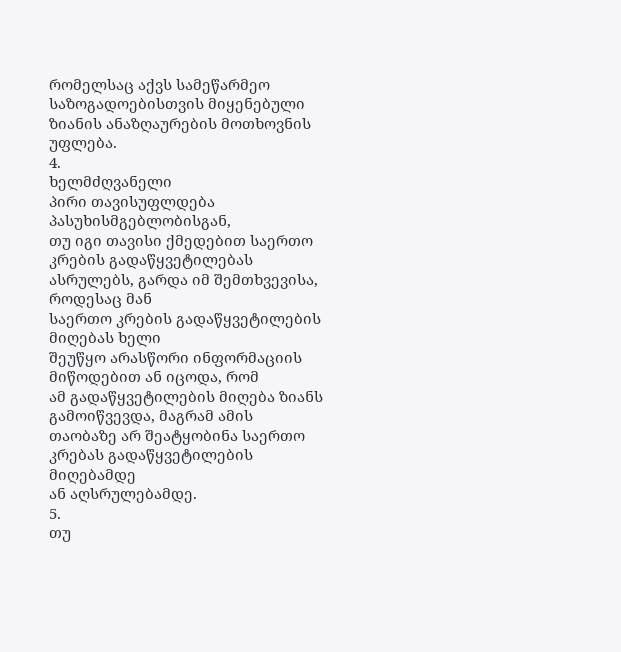რომელსაც აქვს სამეწარმეო საზოგადოებისთვის მიყენებული ზიანის ანაზღაურების მოთხოვნის უფლება.
4.
ხელმძღვანელი
პირი თავისუფლდება
პასუხისმგებლობისგან,
თუ იგი თავისი ქმედებით საერთო კრების გადაწყვეტილებას
ასრულებს, გარდა იმ შემთხვევისა, როდესაც მან
საერთო კრების გადაწყვეტილების მიღებას ხელი
შეუწყო არასწორი ინფორმაციის მიწოდებით ან იცოდა, რომ
ამ გადაწყვეტილების მიღება ზიანს გამოიწვევდა, მაგრამ ამის
თაობაზე არ შეატყობინა საერთო კრებას გადაწყვეტილების
მიღებამდე
ან აღსრულებამდე.
5.
თუ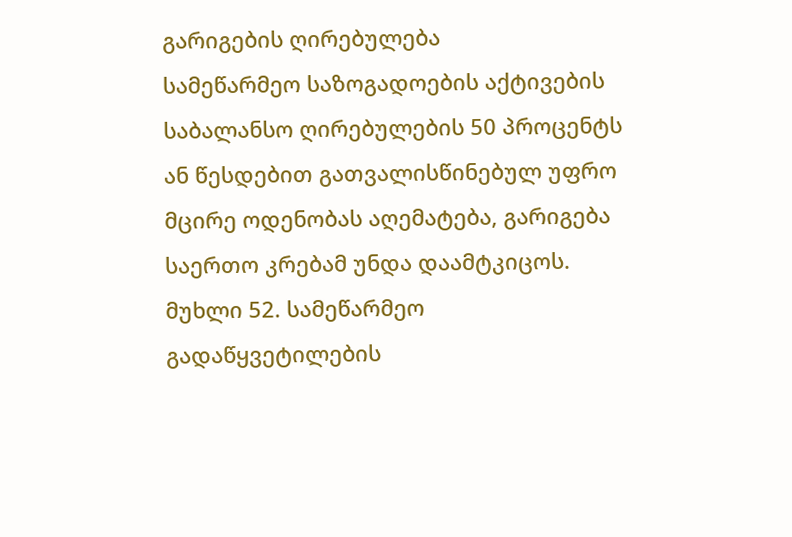გარიგების ღირებულება
სამეწარმეო საზოგადოების აქტივების საბალანსო ღირებულების 50 პროცენტს ან წესდებით გათვალისწინებულ უფრო
მცირე ოდენობას აღემატება, გარიგება
საერთო კრებამ უნდა დაამტკიცოს.
მუხლი 52. სამეწარმეო გადაწყვეტილების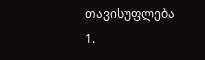თავისუფლება
1.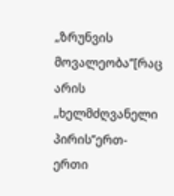„ზრუნვის მოვალეობა’’[რაც
არის „ხელმძღვანელი პირის’’ერთ-ერთი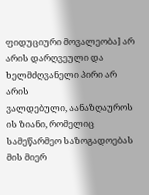ფიდუციური მოვალეობა] არ
არის დარღვეული და ხელმძღვანელი პირი არ არის
ვალდებული, აანაზღაუროს ის ზიანი, რომელიც სამეწარმეო საზოგადოებას მის მიერ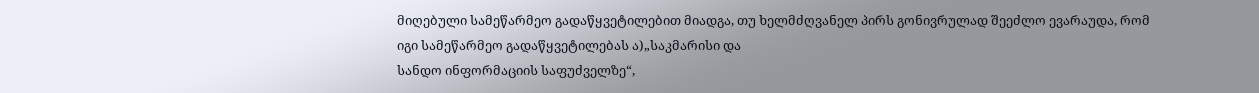მიღებული სამეწარმეო გადაწყვეტილებით მიადგა, თუ ხელმძღვანელ პირს გონივრულად შეეძლო ევარაუდა, რომ
იგი სამეწარმეო გადაწყვეტილებას ა)„საკმარისი და
სანდო ინფორმაციის საფუძველზე“,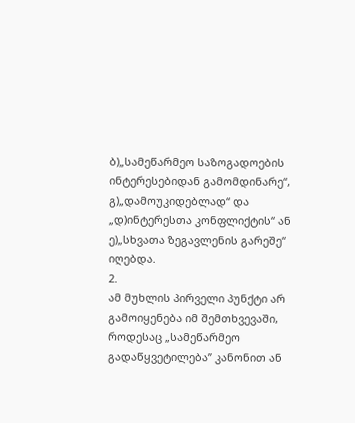ბ)„სამეწარმეო საზოგადოების ინტერესებიდან გამომდინარე“, გ)„დამოუკიდებლად“ და
„დ)ინტერესთა კონფლიქტის“ ან
ე)„სხვათა ზეგავლენის გარეშე“ იღებდა.
2.
ამ მუხლის პირველი პუნქტი არ გამოიყენება იმ შემთხვევაში, როდესაც „სამეწარმეო გადაწყვეტილება’’ კანონით ან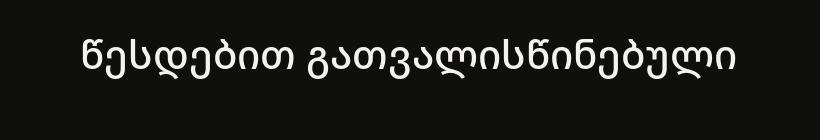წესდებით გათვალისწინებული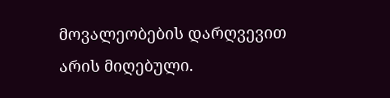მოვალეობების დარღვევით არის მიღებული.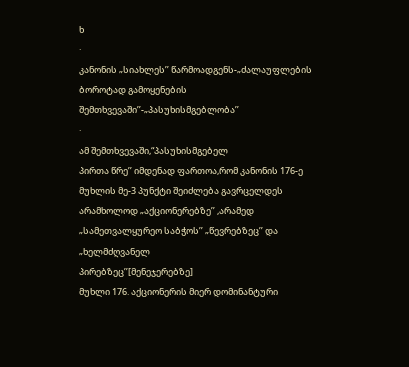ხ
·
კანონის „სიახლეს’’ წარმოადგენს-„ძალაუფლების
ბოროტად გამოყენების შემთხვევაში’’-„პასუხისმგებლობა’’
·
ამ შემთხვევაში,“პასუხისმგებელ
პირთა წრე’’ იმდენად ფართოა,რომ კანონის 176-ე მუხლის მე-3 პუნქტი შეიძლება გავრცელდეს არამხოლოდ „აქციონერებზე’’ ,არამედ „სამეთვალყურეო საბჭოს’’ „წევრებზეც’’ და „ხელმძღვანელ
პირებზეც’’[მენეჯერებზე]
მუხლი 176. აქციონერის მიერ დომინანტური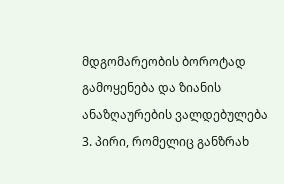მდგომარეობის ბოროტად გამოყენება და ზიანის ანაზღაურების ვალდებულება
3. პირი, რომელიც განზრახ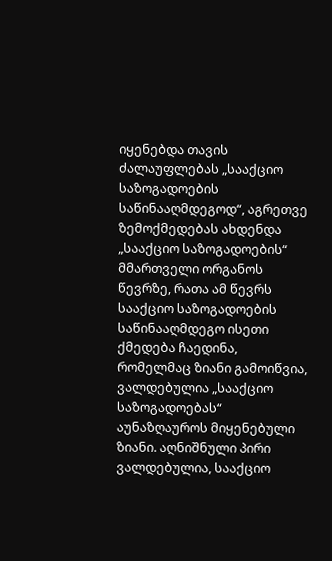იყენებდა თავის ძალაუფლებას „სააქციო საზოგადოების საწინააღმდეგოდ“, აგრეთვე ზემოქმედებას ახდენდა „სააქციო საზოგადოების“ მმართველი ორგანოს წევრზე, რათა ამ წევრს სააქციო საზოგადოების საწინააღმდეგო ისეთი ქმედება ჩაედინა, რომელმაც ზიანი გამოიწვია, ვალდებულია „სააქციო საზოგადოებას“ აუნაზღაუროს მიყენებული ზიანი. აღნიშნული პირი ვალდებულია, სააქციო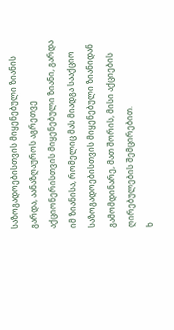საზოგადოებისთვის მიყენებული ზიანის გარდა, აანაზღაუროს აგრეთვე აქციონერისთვის მიყენებული ზიანი, გარდა იმ ზიანისა, რომელიც მას მიადგა სააქციო საზოგადოებისთვის მიყენებული ზიანიდან გამომდინარე, მათ შორის, მისი აქციების ღირებულების შემცირებით.
ხ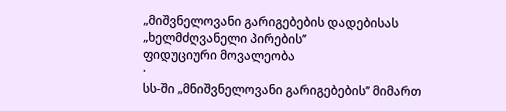„მიშვნელოვანი გარიგებების დადებისას „ხელმძღვანელი პირების’’
ფიდუციური მოვალეობა
·
სს-ში „მნიშვნელოვანი გარიგებების’’ მიმართ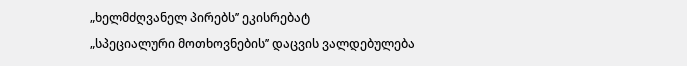„ხელმძღვანელ პირებს’’ ეკისრებატ
„სპეციალური მოთხოვნების’’ დაცვის ვალდებულება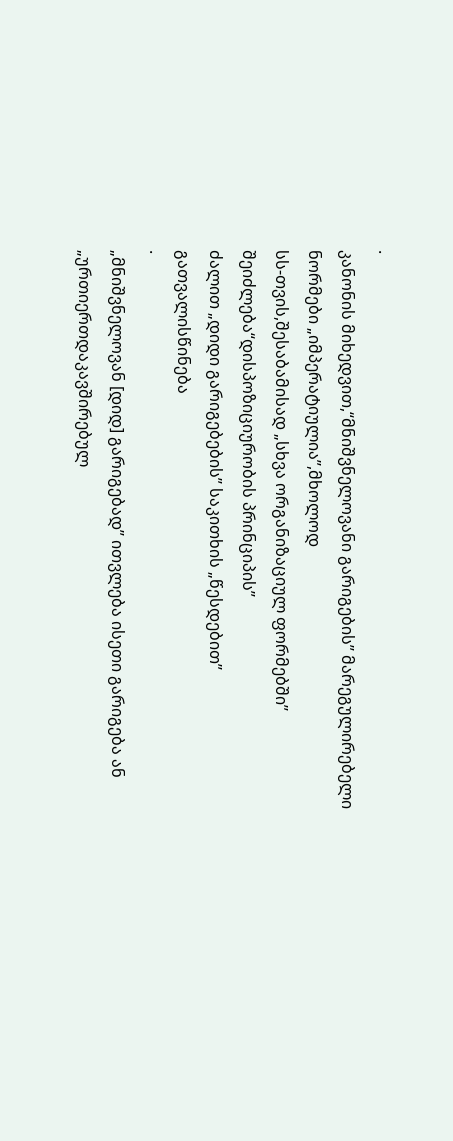·
კანონის მიხედვით,“მნიშვნელოვანი გარიგების’’ მარეგულირებელი ნორმები „იმპერატიულია’’,მხოლოდ
სს-თვის,შესაბამისად „სხვა ორგანიზაციულ ფორმებში’’ შეიძლება“დისპოზიციურობის პრინციპის’’
ძალით „დიდი გარიგებების’’ საკითხის „წესდებით’’
გათვალისწინება
·
„მნიშვნელოვან [დიდ] გარიგებად’’ ითვლება ისეთი გარიგება ან „ურთიერთდაკავშირებულ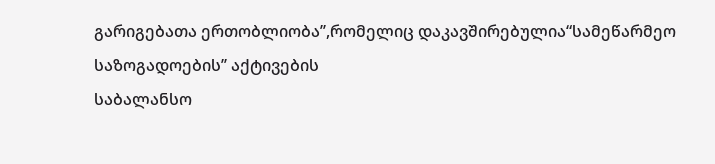გარიგებათა ერთობლიობა’’,რომელიც დაკავშირებულია“სამეწარმეო საზოგადოების’’ აქტივების
საბალანსო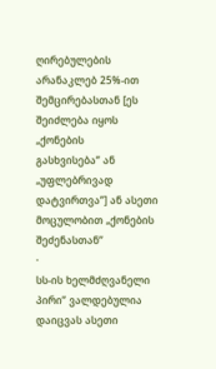ღირებულების არანაკლებ 25%-ით შემცირებასთან [ეს შეიძლება იყოს „ქონების
გასხვისება’’ ან „უფლებრივად დატვირთვა’’] ან ასეთი მოცულობით „ქონების შეძენასთან’’
·
სს-ის ხელმძღვანელი პირი’’ ვალდებულია დაიცვას ასეთი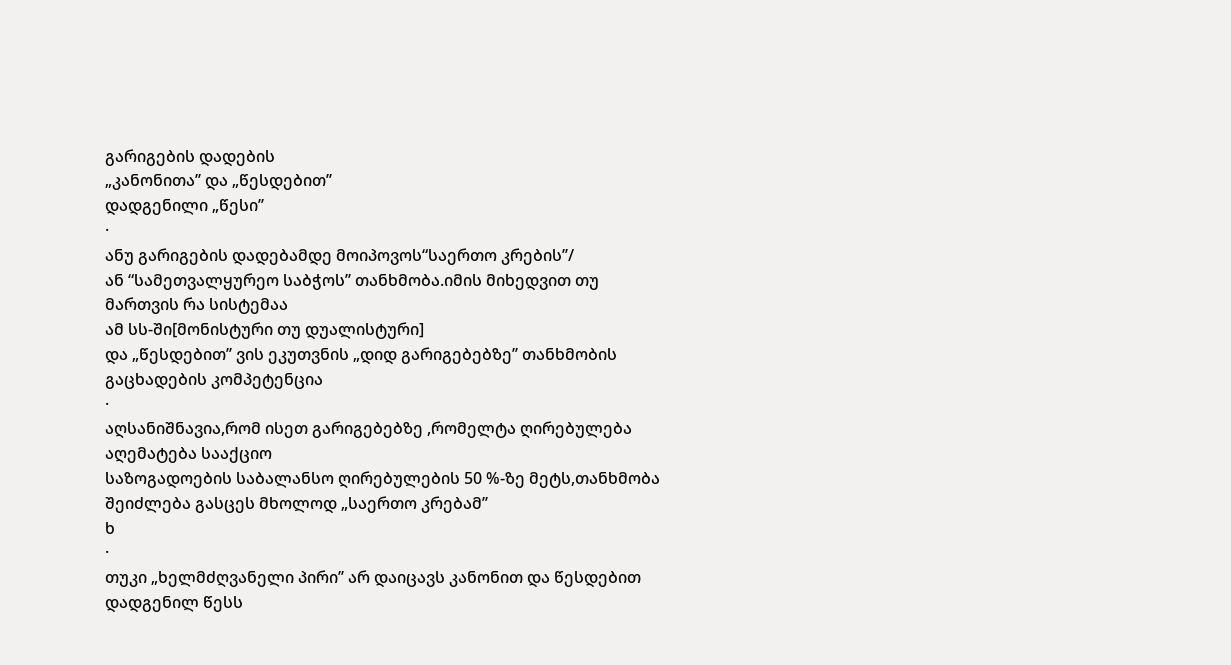გარიგების დადების
„კანონითა’’ და „წესდებით’’
დადგენილი „წესი’’
·
ანუ გარიგების დადებამდე მოიპოვოს“საერთო კრების’’/
ან “სამეთვალყურეო საბჭოს’’ თანხმობა.იმის მიხედვით თუ მართვის რა სისტემაა
ამ სს-ში[მონისტური თუ დუალისტური]
და „წესდებით’’ ვის ეკუთვნის „დიდ გარიგებებზე’’ თანხმობის
გაცხადების კომპეტენცია
·
აღსანიშნავია,რომ ისეთ გარიგებებზე ,რომელტა ღირებულება აღემატება სააქციო
საზოგადოების საბალანსო ღირებულების 50 %-ზე მეტს,თანხმობა შეიძლება გასცეს მხოლოდ „საერთო კრებამ’’
ხ
·
თუკი „ხელმძღვანელი პირი’’ არ დაიცავს კანონით და წესდებით დადგენილ წესს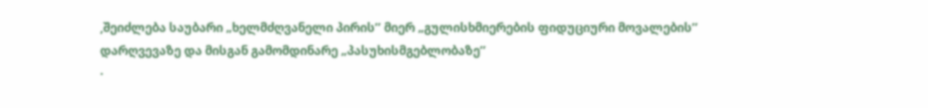,შეიძლება საუბარი „ხელმძღვანელი პირის’’ მიერ „გულისხმიერების ფიდუციური მოვალების’’
დარღვევაზე და მისგან გამომდინარე „პასუხისმგებლობაზე’’
·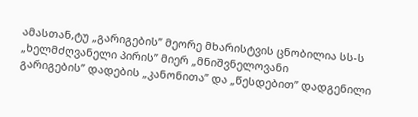ამასთან,ტუ „გარიგების’’ მეორე მხარისტვის ცნობილია სს-ს „ხელმძღვანელი პირის’’ მიერ „მნიშვნელოვანი
გარიგების’’ დადების „კანონითა’’ და „წესდებით’’ დადგენილი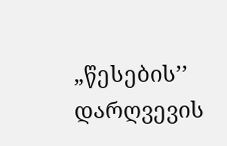„წესების’’ დარღვევის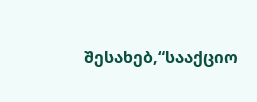შესახებ,“სააქციო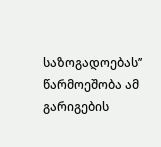საზოგადოებას’’ წარმოეშობა ამ გარიგების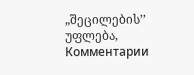„შეცილების’’ უფლება,
Комментарии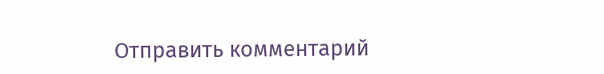Отправить комментарий